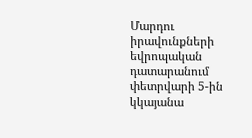Մարդու իրավունքների եվրոպական դատարանում փետրվարի 5-ին կկայանա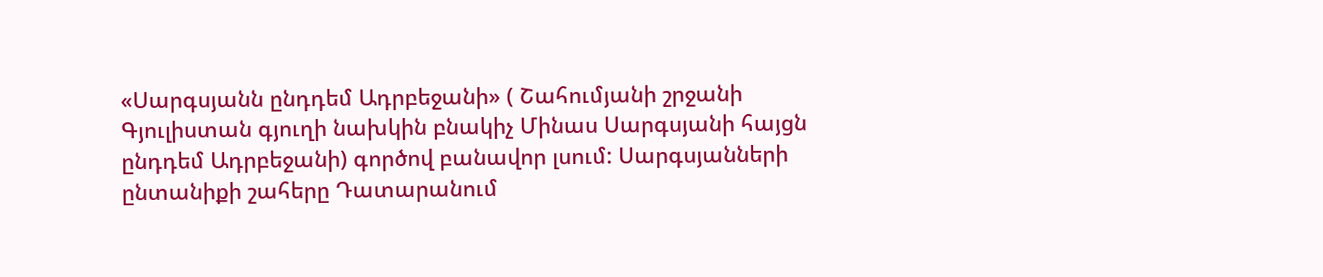«Սարգսյանն ընդդեմ Ադրբեջանի» ( Շահումյանի շրջանի Գյուլիստան գյուղի նախկին բնակիչ Մինաս Սարգսյանի հայցն ընդդեմ Ադրբեջանի) գործով բանավոր լսում: Սարգսյանների ընտանիքի շահերը Դատարանում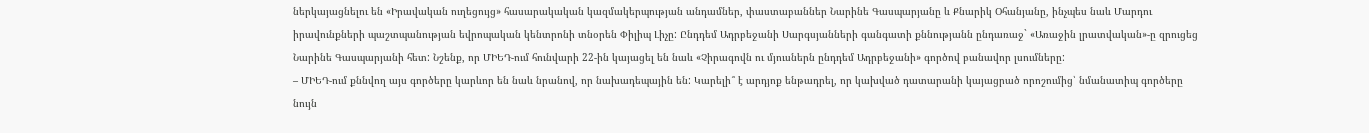ներկայացնելու են «Իրավական ուղեցույց» հասարակական կազմակերպության անդամներ, փաստաբաններ Նարինե Գասպարյանը և Քնարիկ Օհանյանը, ինչպես նաև Մարդու իրավունքների պաշտպանության եվրոպական կենտրոնի տնօրեն Փիլիպ Լիչը: Ընդդեմ Ադրբեջանի Սարգսյանների գանգատի քննությանն ընդառաջ` «Առաջին լրատվական»-ը զրուցեց Նարինե Գասպարյանի հետ: Նշենք, որ ՄԻԵԴ-ում հունվարի 22-ին կայացել են նաև «Չիրագովն ու մյուսներն ընդդեմ Ադրբեջանի» գործով բանավոր լսումները:
– ՄԻԵԴ-ում քննվող այս գործերը կարևոր են նաև նրանով, որ նախադեպային են: Կարելի՞ է արդյոք ենթադրել, որ կախված դատարանի կայացրած որոշումից՝ նմանատիպ գործերը նույն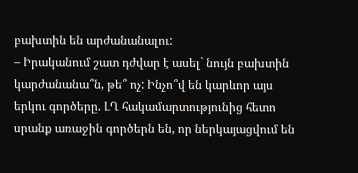բախտին են արժանանալու:
– Իրականում շատ դժվար է ասել` նույն բախտին կարժանանա՞ն, թե՞ ոչ: Ինչո՞վ են կարևոր այս երկու գործերը. ԼՂ հակամարտությունից հետո սրանք առաջին գործերն են, որ ներկայացվում են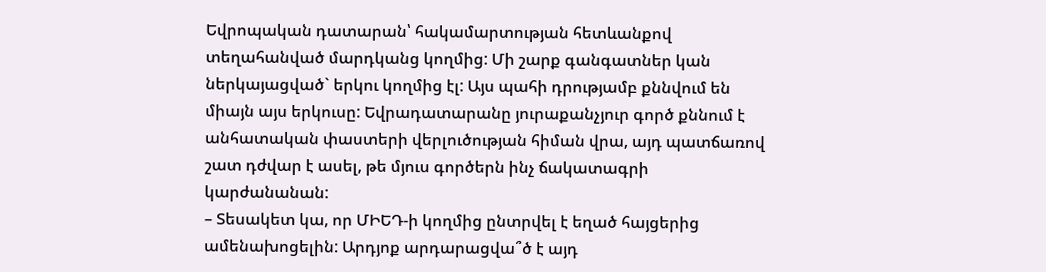Եվրոպական դատարան՝ հակամարտության հետևանքով տեղահանված մարդկանց կողմից: Մի շարք գանգատներ կան ներկայացված` երկու կողմից էլ: Այս պահի դրությամբ քննվում են միայն այս երկուսը: Եվրադատարանը յուրաքանչյուր գործ քննում է անհատական փաստերի վերլուծության հիման վրա, այդ պատճառով շատ դժվար է ասել, թե մյուս գործերն ինչ ճակատագրի կարժանանան:
– Տեսակետ կա, որ ՄԻԵԴ-ի կողմից ընտրվել է եղած հայցերից ամենախոցելին: Արդյոք արդարացվա՞ծ է այդ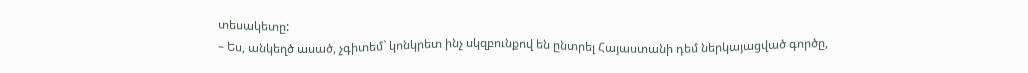տեսակետը:
– Ես, անկեղծ ասած, չգիտեմ` կոնկրետ ինչ սկզբունքով են ընտրել Հայաստանի դեմ ներկայացված գործը,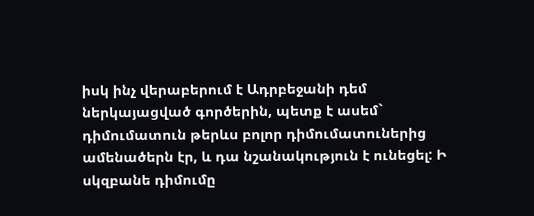իսկ ինչ վերաբերում է Ադրբեջանի դեմ ներկայացված գործերին, պետք է ասեմ` դիմումատուն թերևս բոլոր դիմումատուներից ամենածերն էր, և դա նշանակություն է ունեցել: Ի սկզբանե դիմումը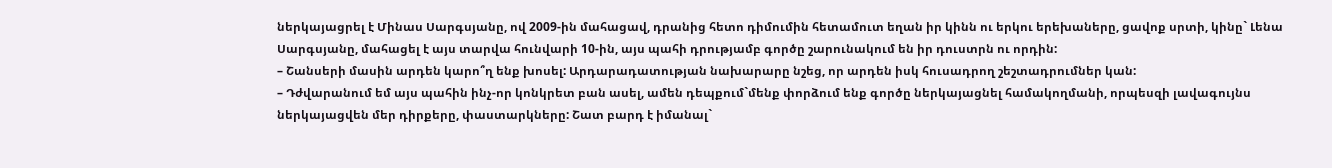ներկայացրել է Մինաս Սարգսյանը, ով 2009-ին մահացավ, դրանից հետո դիմումին հետամուտ եղան իր կինն ու երկու երեխաները, ցավոք սրտի, կինը` Լենա Սարգսյանը, մահացել է այս տարվա հունվարի 10-ին, այս պահի դրությամբ գործը շարունակում են իր դուստրն ու որդին:
– Շանսերի մասին արդեն կարո՞ղ ենք խոսել: Արդարադատության նախարարը նշեց, որ արդեն իսկ հուսադրող շեշտադրումներ կան:
– Դժվարանում եմ այս պահին ինչ-որ կոնկրետ բան ասել, ամեն դեպքում`մենք փորձում ենք գործը ներկայացնել համակողմանի, որպեսզի լավագույնս ներկայացվեն մեր դիրքերը, փաստարկները: Շատ բարդ է իմանալ`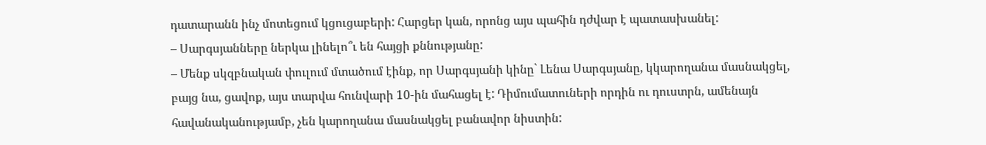դատարանն ինչ մոտեցում կցուցաբերի: Հարցեր կան, որոնց այս պահին դժվար է պատասխանել:
– Սարգսյանները ներկա լինելո՞ւ են հայցի քննությանը:
– Մենք սկզբնական փուլում մտածում էինք, որ Սարգսյանի կինը` Լենա Սարգսյանը, կկարողանա մասնակցել, բայց նա, ցավոք, այս տարվա հունվարի 10-ին մահացել է: Դիմումատուների որդին ու դուստրն, ամենայն հավանականությամբ, չեն կարողանա մասնակցել բանավոր նիստին: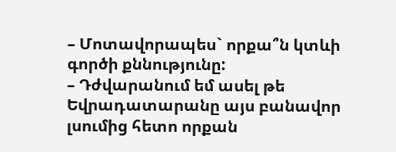– Մոտավորապես` որքա՞ն կտևի գործի քննությունը:
– Դժվարանում եմ ասել թե Եվրադատարանը այս բանավոր լսումից հետո որքան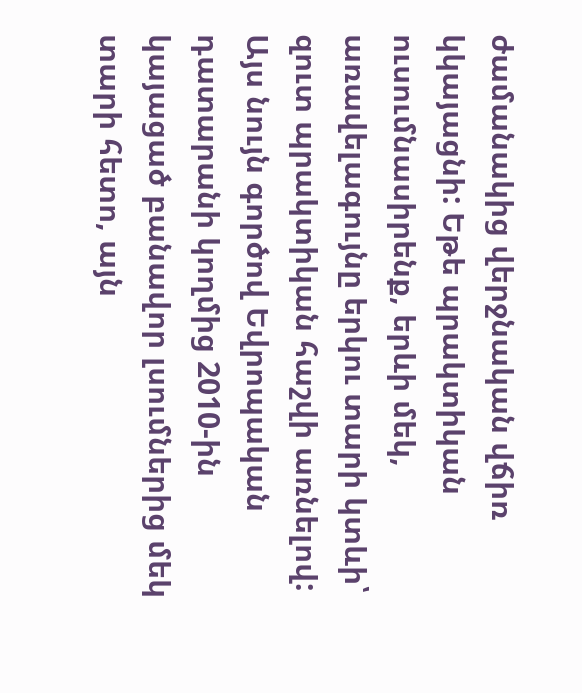ժամանակից վերջնական վճիռ կկայացնի: Եթե պրակտիկան ուսումնասիրենք, երևի մեկ, առավելագույնը երկու տարի կտևի՝ զուտ պրակտիկան հաշվի առնելով: Այս նույն գործով Եվրոպական դատարանի կողմից 2010-ին կայացած բանավոր լսումներից մեկ տարի հետո, այն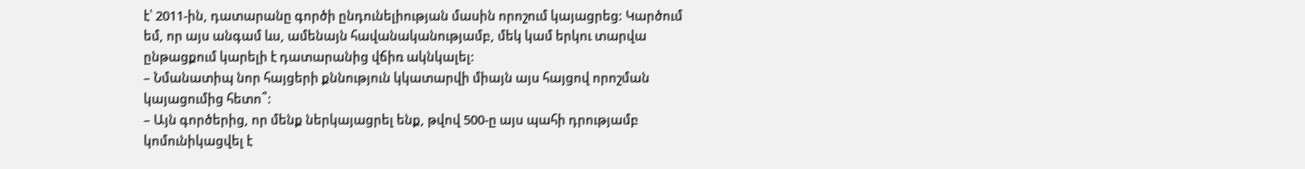է՝ 2011-ին, դատարանը գործի ընդունելիության մասին որոշում կայացրեց: Կարծում եմ, որ այս անգամ ևս, ամենայն հավանականությամբ, մեկ կամ երկու տարվա ընթացքում կարելի է դատարանից վճիռ ակնկալել:
– Նմանատիպ նոր հայցերի քննություն կկատարվի միայն այս հայցով որոշման կայացումից հետո՞:
– Այն գործերից, որ մենք ներկայացրել ենք, թվով 500-ը այս պահի դրությամբ կոմունիկացվել է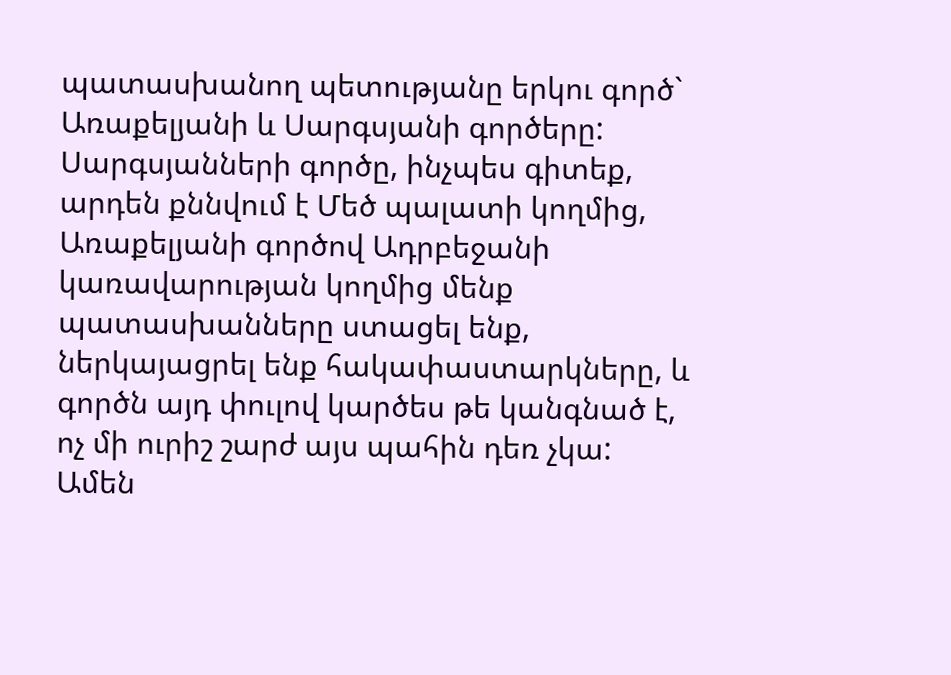պատասխանող պետությանը երկու գործ` Առաքելյանի և Սարգսյանի գործերը: Սարգսյանների գործը, ինչպես գիտեք, արդեն քննվում է Մեծ պալատի կողմից, Առաքելյանի գործով Ադրբեջանի կառավարության կողմից մենք պատասխանները ստացել ենք, ներկայացրել ենք հակափաստարկները, և գործն այդ փուլով կարծես թե կանգնած է, ոչ մի ուրիշ շարժ այս պահին դեռ չկա: Ամեն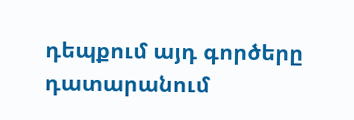դեպքում այդ գործերը դատարանում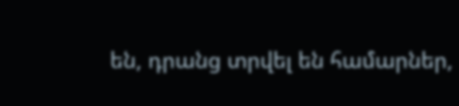են, դրանց տրվել են համարներ,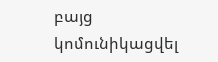բայց կոմունիկացվել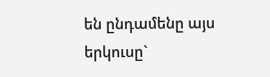են ընդամենը այս երկուսը`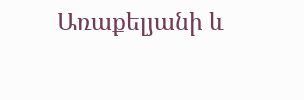Առաքելյանի և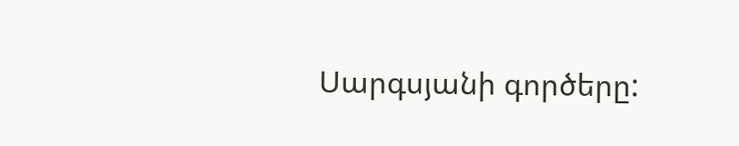Սարգսյանի գործերը: